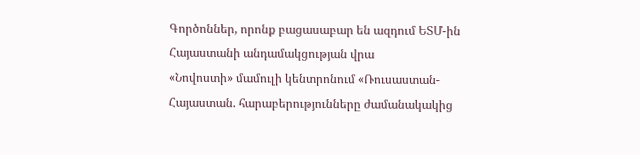Գործոններ, որոնք բացասաբար են ազդում ԵՏՄ-ին Հայաստանի անդամակցության վրա
«Նովոստի» մամուլի կենտրոնում «Ռուսաստան-Հայաստան. հարաբերությունները ժամանակակից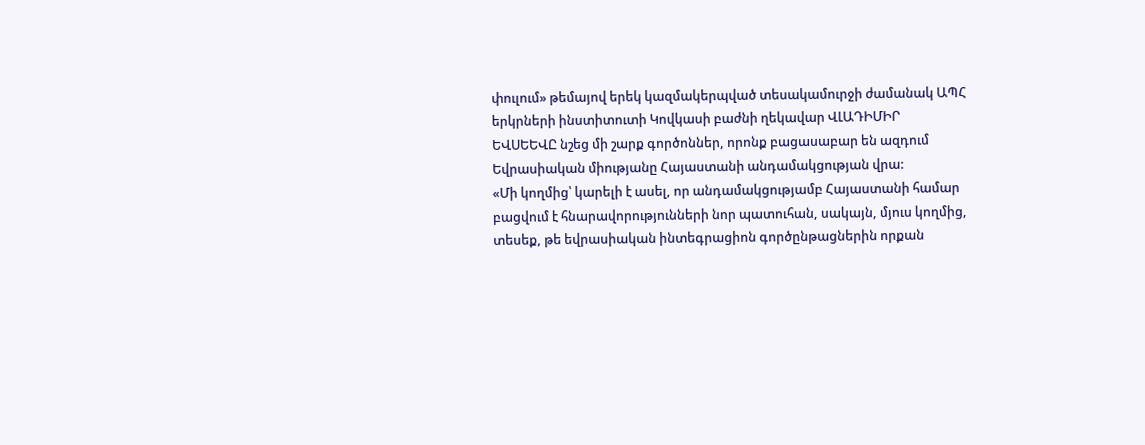փուլում» թեմայով երեկ կազմակերպված տեսակամուրջի ժամանակ ԱՊՀ երկրների ինստիտուտի Կովկասի բաժնի ղեկավար ՎԼԱԴԻՄԻՐ ԵՎՍԵԵՎԸ նշեց մի շարք գործոններ, որոնք բացասաբար են ազդում Եվրասիական միությանը Հայաստանի անդամակցության վրա:
«Մի կողմից՝ կարելի է ասել, որ անդամակցությամբ Հայաստանի համար բացվում է հնարավորությունների նոր պատուհան, սակայն, մյուս կողմից, տեսեք, թե եվրասիական ինտեգրացիոն գործընթացներին որքան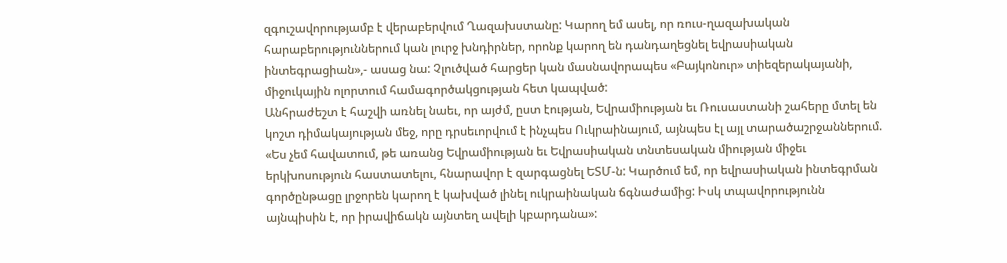զգուշավորությամբ է վերաբերվում Ղազախստանը: Կարող եմ ասել, որ ռուս-ղազախական հարաբերություններում կան լուրջ խնդիրներ, որոնք կարող են դանդաղեցնել եվրասիական ինտեգրացիան»,- ասաց նա: Չլուծված հարցեր կան մասնավորապես «Բայկոնուր» տիեզերակայանի, միջուկային ոլորտում համագործակցության հետ կապված:
Անհրաժեշտ է հաշվի առնել նաեւ, որ այժմ, ըստ էության, Եվրամիության եւ Ռուսաստանի շահերը մտել են կոշտ դիմակայության մեջ, որը դրսեւորվում է ինչպես Ուկրաինայում, այնպես էլ այլ տարածաշրջաններում. «Ես չեմ հավատում, թե առանց Եվրամիության եւ Եվրասիական տնտեսական միության միջեւ երկխոսություն հաստատելու, հնարավոր է զարգացնել ԵՏՄ-ն: Կարծում եմ, որ եվրասիական ինտեգրման գործընթացը լրջորեն կարող է կախված լինել ուկրաինական ճգնաժամից: Իսկ տպավորությունն այնպիսին է, որ իրավիճակն այնտեղ ավելի կբարդանա»: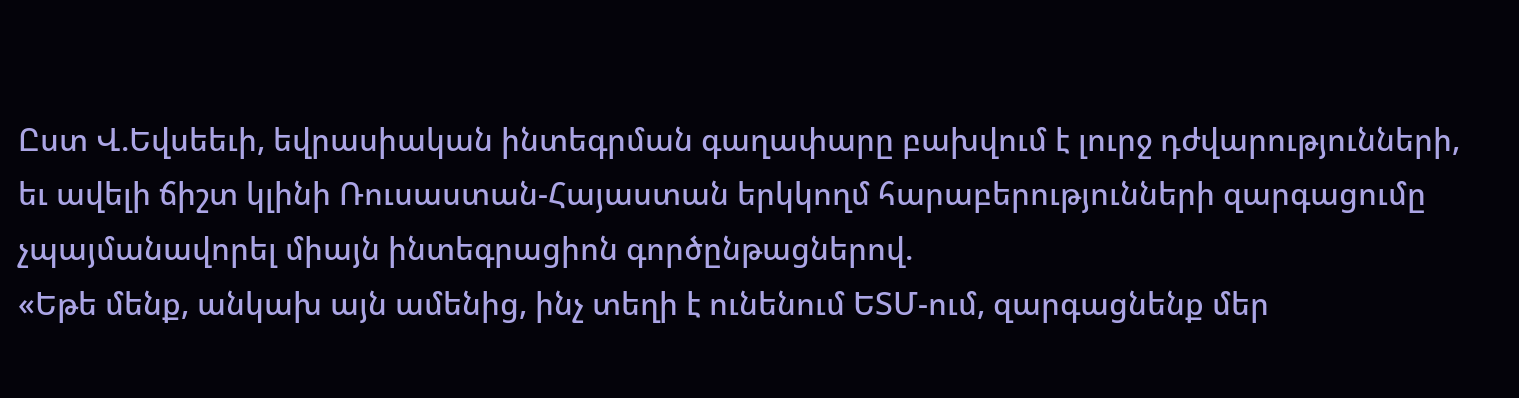Ըստ Վ.Եվսեեւի, եվրասիական ինտեգրման գաղափարը բախվում է լուրջ դժվարությունների, եւ ավելի ճիշտ կլինի Ռուսաստան-Հայաստան երկկողմ հարաբերությունների զարգացումը չպայմանավորել միայն ինտեգրացիոն գործընթացներով.
«Եթե մենք, անկախ այն ամենից, ինչ տեղի է ունենում ԵՏՄ-ում, զարգացնենք մեր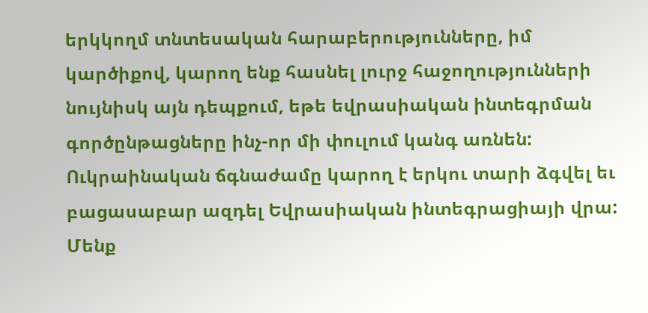երկկողմ տնտեսական հարաբերությունները, իմ կարծիքով, կարող ենք հասնել լուրջ հաջողությունների նույնիսկ այն դեպքում, եթե եվրասիական ինտեգրման գործընթացները ինչ-որ մի փուլում կանգ առնեն: Ուկրաինական ճգնաժամը կարող է երկու տարի ձգվել եւ բացասաբար ազդել Եվրասիական ինտեգրացիայի վրա: Մենք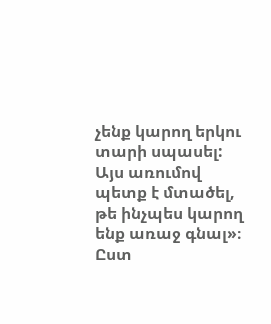չենք կարող երկու տարի սպասել: Այս առումով պետք է մտածել, թե ինչպես կարող ենք առաջ գնալ»։
Ըստ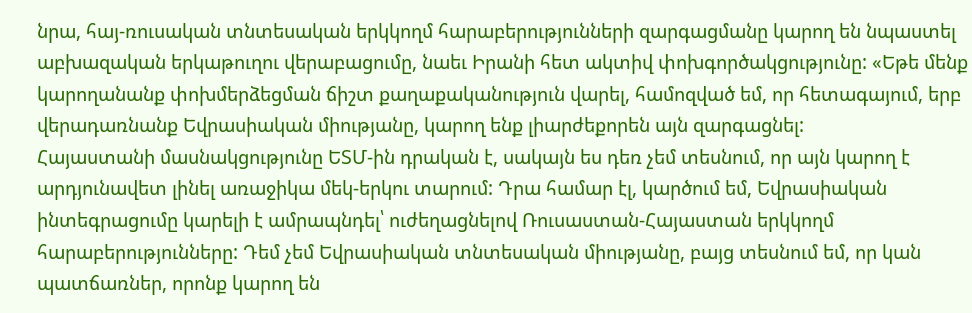նրա, հայ-ռուսական տնտեսական երկկողմ հարաբերությունների զարգացմանը կարող են նպաստել աբխազական երկաթուղու վերաբացումը, նաեւ Իրանի հետ ակտիվ փոխգործակցությունը: «Եթե մենք կարողանանք փոխմերձեցման ճիշտ քաղաքականություն վարել, համոզված եմ, որ հետագայում, երբ վերադառնանք Եվրասիական միությանը, կարող ենք լիարժեքորեն այն զարգացնել:
Հայաստանի մասնակցությունը ԵՏՄ-ին դրական է, սակայն ես դեռ չեմ տեսնում, որ այն կարող է արդյունավետ լինել առաջիկա մեկ-երկու տարում: Դրա համար էլ, կարծում եմ, Եվրասիական ինտեգրացումը կարելի է ամրապնդել՝ ուժեղացնելով Ռուսաստան-Հայաստան երկկողմ հարաբերությունները: Դեմ չեմ Եվրասիական տնտեսական միությանը, բայց տեսնում եմ, որ կան պատճառներ, որոնք կարող են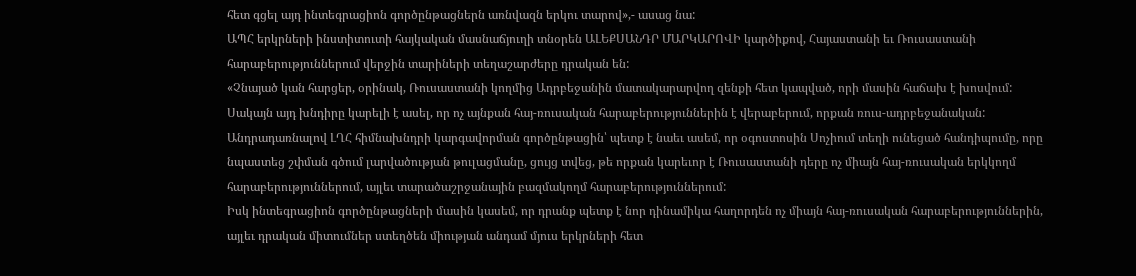հետ գցել այդ ինտեգրացիոն գործընթացներն առնվազն երկու տարով»,- ասաց նա:
ԱՊՀ երկրների ինստիտուտի հայկական մասնաճյուղի տնօրեն ԱԼԵՔՍԱՆԴՐ ՄԱՐԿԱՐՈՎԻ կարծիքով, Հայաստանի եւ Ռուսաստանի հարաբերություններում վերջին տարիների տեղաշարժերը դրական են:
«Չնայած կան հարցեր, օրինակ, Ռուսաստանի կողմից Ադրբեջանին մատակարարվող զենքի հետ կապված, որի մասին հաճախ է խոսվում: Սակայն այդ խնդիրը կարելի է ասել, որ ոչ այնքան հայ-ռուսական հարաբերություններին է վերաբերում, որքան ռուս-ադրբեջանական:
Անդրադառնալով ԼՂՀ հիմնախնդրի կարգավորման գործընթացին՝ պետք է նաեւ ասեմ, որ օգոստոսին Սոչիում տեղի ունեցած հանդիպումը, որը նպաստեց շփման գծում լարվածության թուլացմանը, ցույց տվեց, թե որքան կարեւոր է Ռուսաստանի դերը ոչ միայն հայ-ռուսական երկկողմ հարաբերություններում, այլեւ տարածաշրջանային բազմակողմ հարաբերություններում:
Իսկ ինտեգրացիոն գործընթացների մասին կասեմ, որ դրանք պետք է նոր դինամիկա հաղորդեն ոչ միայն հայ-ռուսական հարաբերություններին, այլեւ դրական միտումներ ստեղծեն միության անդամ մյուս երկրների հետ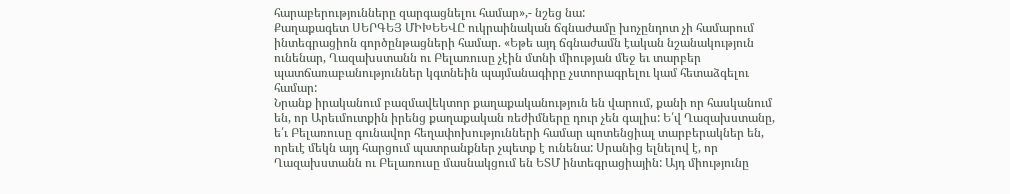հարաբերությունները զարգացնելու համար»,- նշեց նա:
Քաղաքագետ ՍԵՐԳԵՅ ՄԻԽԵԵՎԸ ուկրաինական ճգնաժամը խոչընդոտ չի համարում ինտեգրացիոն գործընթացների համար. «Եթե այդ ճգնաժամն էական նշանակություն ունենար, Ղազախստանն ու Բելառուսը չէին մտնի միության մեջ եւ տարբեր պատճառաբանություններ կգտնեին պայմանագիրը չստորագրելու կամ հետաձգելու համար:
Նրանք իրականում բազմավեկտոր քաղաքականություն են վարում, քանի որ հասկանում են, որ Արեւմուտքին իրենց քաղաքական ռեժիմները դուր չեն գալիս: Ե՛վ Ղազախստանը, ե՛ւ Բելառուսը գունավոր հեղափոխությունների համար պոտենցիալ տարբերակներ են, որեւէ մեկն այդ հարցում պատրանքներ չպետք է ունենա: Սրանից ելնելով է, որ Ղազախստանն ու Բելառուսը մասնակցում են ԵՏՄ ինտեգրացիային: Այդ միությունը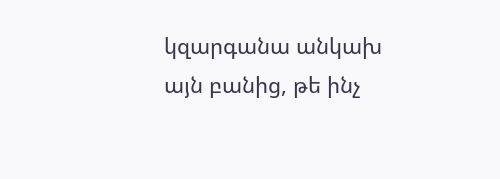կզարգանա անկախ այն բանից, թե ինչ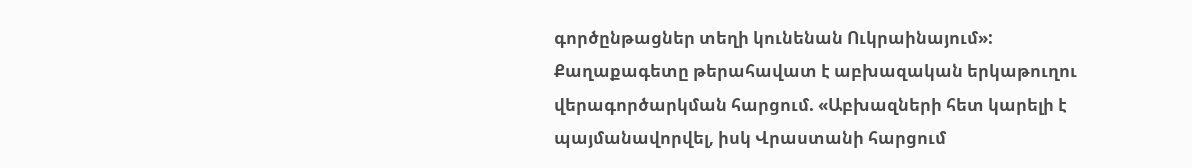գործընթացներ տեղի կունենան Ուկրաինայում»:
Քաղաքագետը թերահավատ է աբխազական երկաթուղու վերագործարկման հարցում. «Աբխազների հետ կարելի է պայմանավորվել, իսկ Վրաստանի հարցում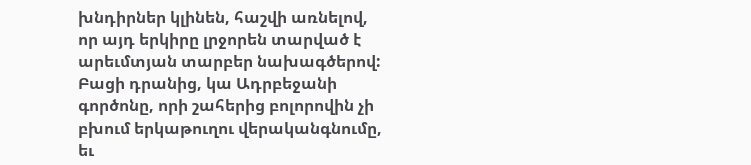խնդիրներ կլինեն, հաշվի առնելով, որ այդ երկիրը լրջորեն տարված է արեւմտյան տարբեր նախագծերով: Բացի դրանից, կա Ադրբեջանի գործոնը, որի շահերից բոլորովին չի բխում երկաթուղու վերականգնումը, եւ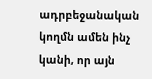ադրբեջանական կողմն ամեն ինչ կանի, որ այն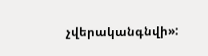չվերականգնվի»: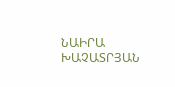ՆԱԻՐԱ ԽԱՉԱՏՐՅԱՆ